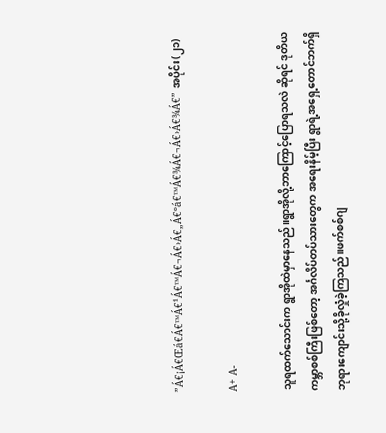”Á€¡Á€Œá€Á€™Á€¹Á€™Á€¬Á€›Á€„Á€ºá€™Á€¾Á€¬Á€›Á€¾Á€” အပိုင်း(၂၁)

A+ A-

သူရထက်သောင်းက ရွာအိုထဲမှာနေသည်။ရွာအိုလို့ဘာကြောင့်ပြောရသလဲ ဆိုရင် ဒုတိယကမ္ဘာစစ်ကြီးဖြစ်တော့ အင်္ဂလိပ်တပ်သားတွေက အရေးနိမ့်ပြီး ရွာရဲ့အရှေ့တောင်ဘက်ရှိ ဘုရားကျောင်းသို့ခိုလှုံခဲ့ကြသည်။ဖက်စစ်ဂျ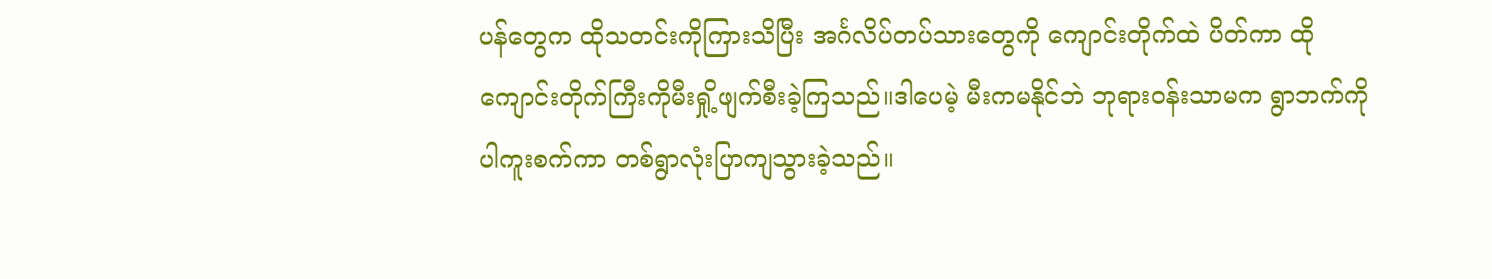ပန်တွေက ထိုသတင်းကိုကြားသိပြီး အင်္ဂလိပ်တပ်သားတွေကို ကျောင်းတိုက်ထဲ ပိတ်ကာ ထိုကျောင်းတိုက်ကြီးကိုမီးရှို့ဖျက်စီးခဲ့ကြသည်။ဒါပေမဲ့ မီးကမနိုင်ဘဲ ဘုရားဝန်းသာမက ရွာဘက်ကိုပါကူးစက်ကာ တစ်ရွာလုံးပြာကျသွားခဲ့သည်။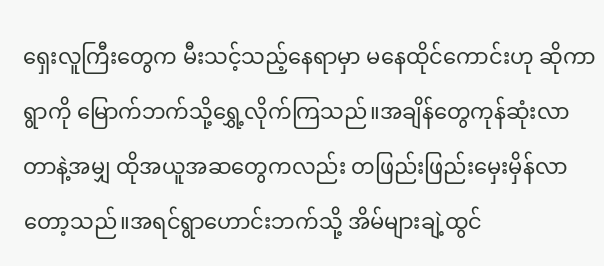ရှေးလူကြီးတွေက မီးသင့်သည့်နေရာမှာ မနေထိုင်ကောင်းဟု ဆိုကာ ရွာကို မြောက်ဘက်သို့ရွှေ့လိုက်ကြသည်။အချိန်တွေကုန်ဆုံးလာတာနဲ့အမျှ ထိုအယူအဆတွေကလည်း တဖြည်းဖြည်းမှေးမှိန်လာတော့သည်။အရင်ရွာဟောင်းဘက်သို့ အိမ်များချဲ့ထွင်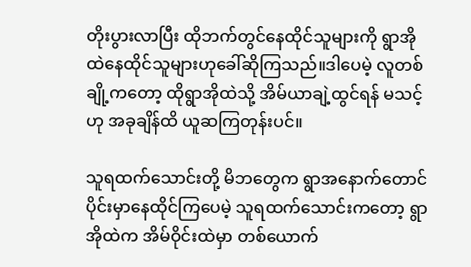တိုးပွားလာပြီး ထိုဘက်တွင်နေထိုင်သူများကို ရွာအိုထဲနေထိုင်သူများဟုခေါ်ဆိုကြသည်။ဒါပေမဲ့ လူတစ်ချို့ကတော့ ထိုရွာအိုထဲသို့ အိမ်ယာချဲ့ထွင်ရန် မသင့်ဟု အခုချိန်ထိ ယူဆကြတုန်းပင်။

သူရထက်သောင်းတို့ မိဘတွေက ရွာအနောက်တောင်ပိုင်းမှာနေထိုင်ကြပေမဲ့ သူရထက်သောင်းကတော့ ရွာအိုထဲက အိမ်ဝိုင်းထဲမှာ တစ်ယောက်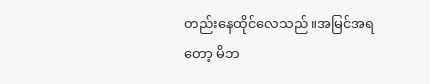တည်းနေထိုင်လေသည်။အမြင်အရတော့ မိဘ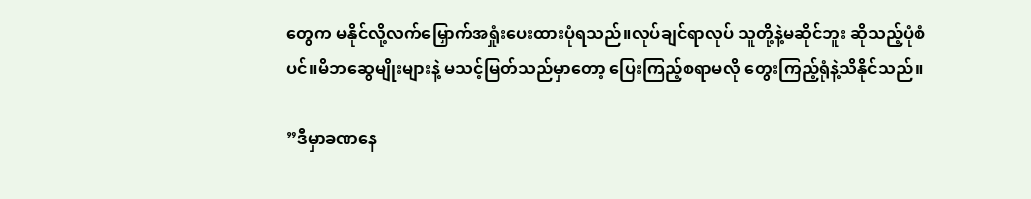တွေက မနိုင်လို့လက်မြှောက်အရှုံးပေးထားပုံရသည်။လုပ်ချင်ရာလုပ် သူတို့နဲ့မဆိုင်ဘူး ဆိုသည့်ပုံစံပင်။မိဘဆွေမျိုးများနဲ့ မသင့်မြတ်သည်မှာတော့ ပြေးကြည့်စရာမလို တွေးကြည့်ရုံနဲ့သိနိုင်သည်။

”ဒီမှာခဏနေ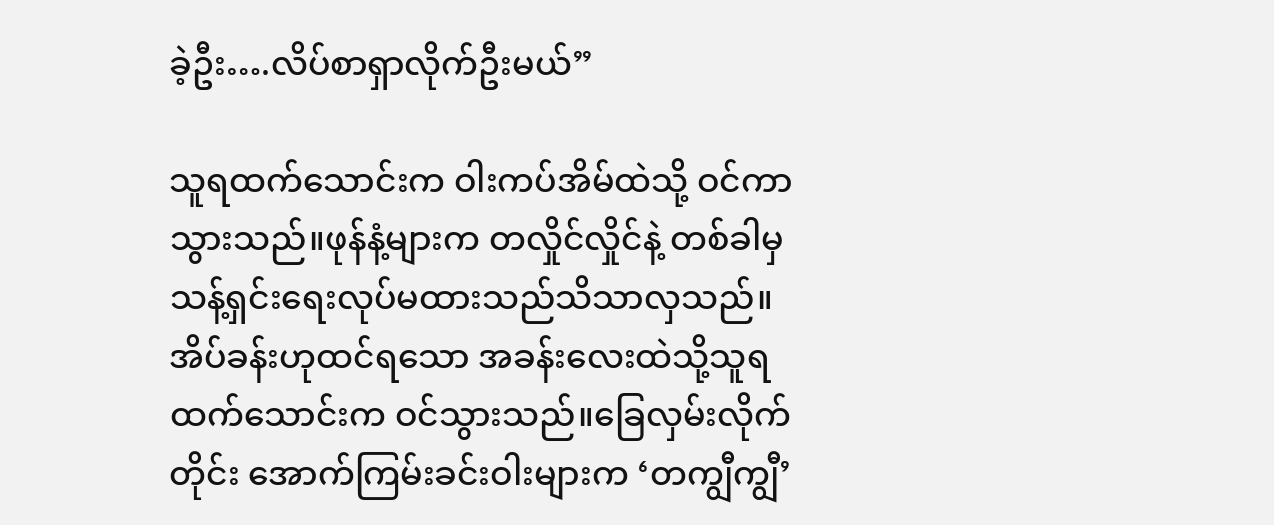ခဲ့ဦး….လိပ်စာရှာလိုက်ဦးမယ်”

သူရထက်သောင်းက ဝါးကပ်အိမ်ထဲသို့ ဝင်ကာသွားသည်။ဖုန်နံ့များက တလှိုင်လှိုင်နဲ့ တစ်ခါမှသန့်ရှင်းရေးလုပ်မထားသည်သိသာလှသည်။အိပ်ခန်းဟုထင်ရသော အခန်းလေးထဲသို့သူရထက်သောင်းက ဝင်သွားသည်။ခြေလှမ်းလိုက်တိုင်း အောက်ကြမ်းခင်းဝါးများက ‘တကျွီကျွီ’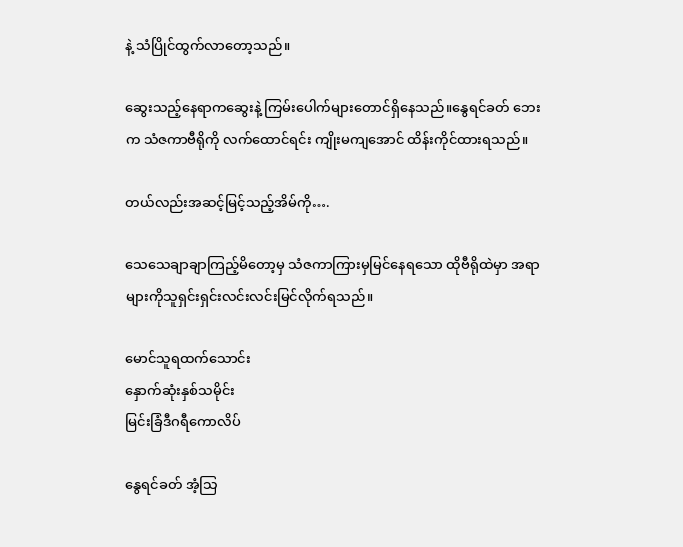နဲ့ သံပြိုင်ထွက်လာတော့သည်။

ဆွေးသည့်နေရာကဆွေးနဲ့ ကြမ်းပေါက်များတောင်ရှိနေသည်။နွေရင်ခတ် ဘေးက သံဇကာဗီရိုကို လက်ထောင်ရင်း ကျိုးမကျအောင် ထိန်းကိုင်ထားရသည်။

တယ်လည်းအဆင့်မြင့်သည့်အိမ်ကို….

သေသေချာချာကြည့်မိတော့မှ သံဇကာကြားမှမြင်နေရသော ထိုဗီရိုထဲမှာ အရာများကိုသူရှင်းရှင်းလင်းလင်းမြင်လိုက်ရသည်။

မောင်သူရထက်သောင်း
နှောက်ဆုံးနှစ်သမိုင်း
မြင်းခြံဒီဂရီကောလိပ်

နွေရင်ခတ် အံ့သြ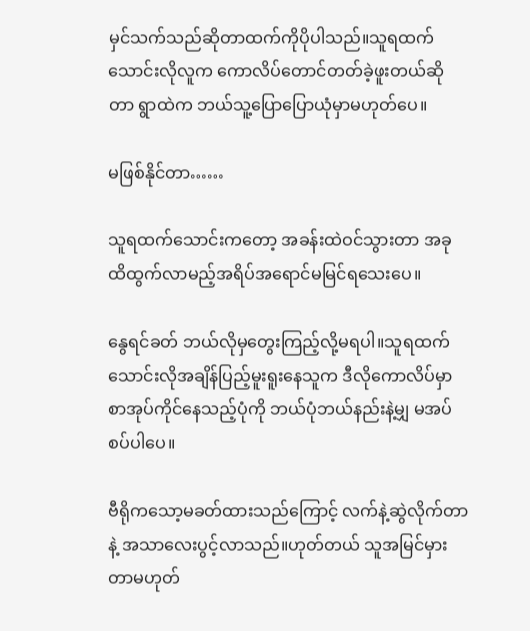မှင်သက်သည်ဆိုတာထက်ကိုပိုပါသည်။သူရထက်သောင်းလိုလူက ကောလိပ်တောင်တတ်ခဲ့ဖူးတယ်ဆိုတာ ရွာထဲက ဘယ်သူ့ပြောပြောယုံမှာမဟုတ်ပေ။

မဖြစ်နိုင်တာ……

သူရထက်သောင်းကတော့ အခန်းထဲဝင်သွားတာ အခုထိထွက်လာမည့်အရိပ်အရောင်မမြင်ရသေးပေ။

နွေရင်ခတ် ဘယ်လိုမှတွေးကြည့်လို့မရပါ။သူရထက်သောင်းလိုအချိန်ပြည့်မူးရူးနေသူက ဒီလိုကောလိပ်မှာစာအုပ်ကိုင်နေသည့်ပုံကို ဘယ်ပုံဘယ်နည်းနဲ့မျှ မအပ်စပ်ပါပေ။

ဗီရိုကသော့မခတ်ထားသည်ကြောင့် လက်နဲ့ဆွဲလိုက်တာနဲ့ အသာလေးပွင့်လာသည်။ဟုတ်တယ် သူအမြင်မှားတာမဟုတ်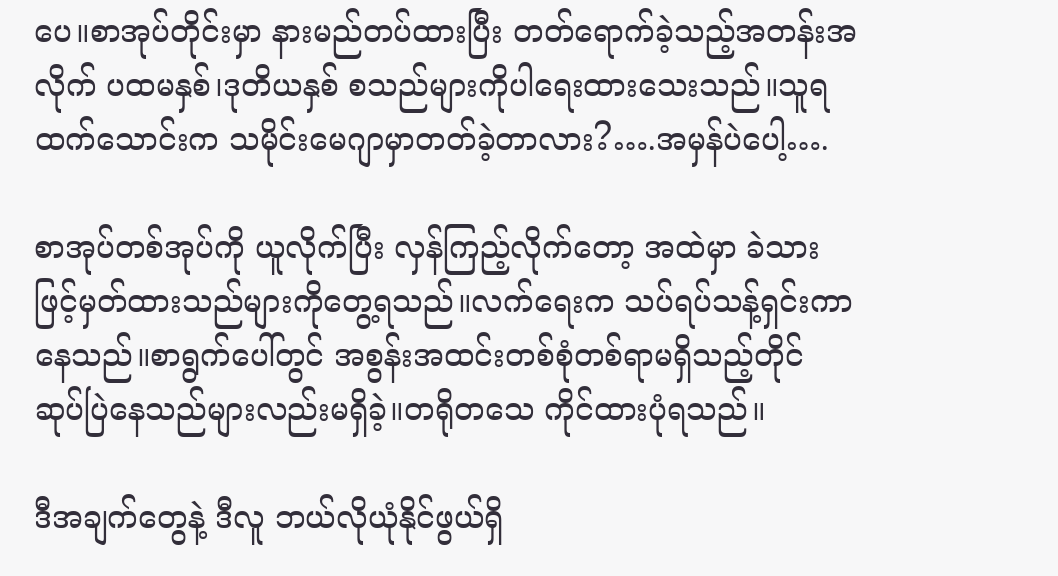ပေ။စာအုပ်တိုင်းမှာ နားမည်တပ်ထားပြီး တတ်ရောက်ခဲ့သည့်အတန်းအလိုက် ပထမနှစ်၊ဒုတိယနှစ် စသည်များကိုပါရေးထားသေးသည်။သူရထက်သောင်းက သမိုင်းမေဂျာမှာတတ်ခဲ့တာလား?….အမှန်ပဲပေါ့….

စာအုပ်တစ်အုပ်ကို ယူလိုက်ပြီး လှန်ကြည့်လိုက်တော့ အထဲမှာ ခဲသားဖြင့်မှတ်ထားသည်များကိုတွေ့ရသည်။လက်ရေးက သပ်ရပ်သန့်ရှင်းကာနေသည်။စာရွက်ပေါ်တွင် အစွန်းအထင်းတစ်စုံတစ်ရာမရှိသည့်တိုင် ဆုပ်ပြဲနေသည်များလည်းမရှိခဲ့။တရိုတသေ ကိုင်ထားပုံရသည်။

ဒီအချက်တွေနဲ့ ဒီလူ ဘယ်လိုယုံနိုင်ဖွယ်ရှိ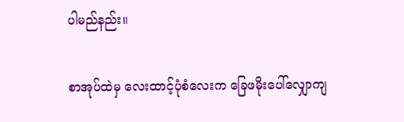ပါမည်နည်း။

စာအုပ်ထဲမှ လေးထာင့်ပုံစံလေးက ခြေဖမိုးပေါ်လျှောကျ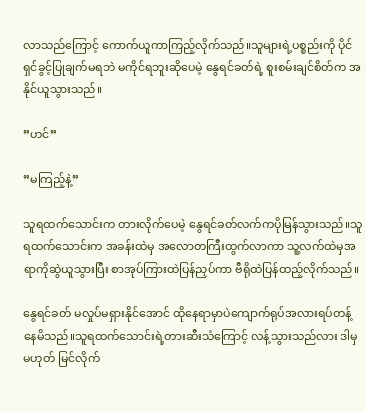လာသည်ကြောင့် ကောက်ယူကာကြည့်လိုက်သည်။သူများရဲ့ပစ္စည်းကို ပိုင်ရှင်ခွင့်ပြုချက်မရဘဲ မကိုင်ရဘူးဆိုပေမဲ့ နွေရင်ခတ်ရဲ့ စူးစမ်းချင်စိတ်က အနိုင်ယူသွားသည်။

”ဟင်”

”မကြည့်နဲ့”

သူရထက်သောင်းက တားလိုက်ပေမဲ့ နွေရင်ခတ်လက်ကပိုမြန်သွားသည်။သူရထက်သောင်းက အခန်းထဲမှ အလောတကြီးထွက်လာကာ သူ့လက်ထဲမှအရာကိုဆွဲယူသွားပြီး စာအုပ်ကြားထဲပြန်ညှပ်ကာ ဗီရိုထဲပြန်ထည့်လိုက်သည်။

နွေရင်ခတ် မလှုပ်မရှားနိုင်အောင် ထိုနေရာမှာပဲကျောက်ရုပ်အလားရပ်တန့်နေမိသည်။သူရထက်သောင်းရဲ့တားဆီးသံကြောင့် လန့်သွားသည်လား ဒါမှမဟုတ် မြင်လိုက်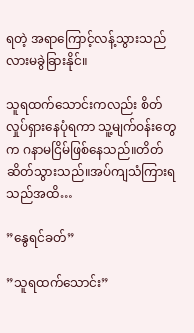ရတဲ့ အရာကြောင့်လန့်သွားသည်လားမခွဲခြားနိုင်။

သူရထက်သောင်းကလည်း စိတ်လှုပ်ရှားနေပုံရကာ သူ့မျက်ဝန်းတွေက ဂနာမငြိမ်ဖြစ်နေသည်။တိတ်ဆိတ်သွားသည်။အပ်ကျသံကြားရသည်အထိ…

”နွေရင်ခတ်”

”သူရထက်သောင်း”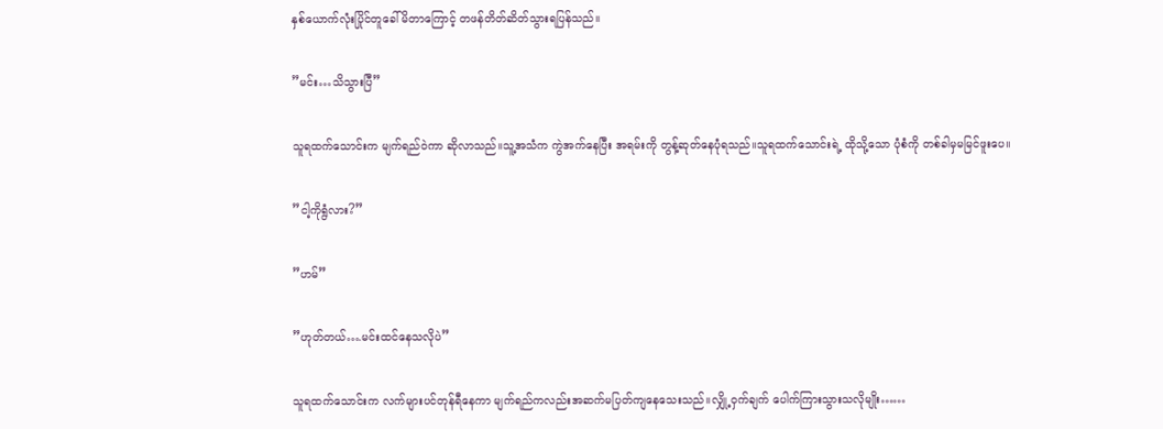နှစ်ယောက်လုံးပြိုင်တူခေါ်မိတာကြောင့် တဖန်တိတ်ဆိတ်သွားရပြန်သည်။

”မင်း…သိသွားပြီ”

သူရထက်သောင်းက မျက်ရည်ဝဲကာ ဆိုလာသည်။သူ့အသံက ကွဲအက်နေပြီး အရမ်းကို တွန့်ဆုတ်နေပုံရသည်။သူရထက်သောင်းရဲ့ ထိုသို့သော ပုံစံကို တစ်ခါမှမမြင်ဖူးပေ။

”ငါ့ကိုရွံလား?”

”ဟမ်”

”ဟုတ်တယ်….မင်းထင်နေသလိုပဲ”

သူရထက်သောင်းက လက်များပင်တုန်ရီနေကာ မျက်ရည်ကလည်းအဆက်မပြတ်ကျနေသေးသည်။လျှို့ဝှက်ချက် ပေါက်ကြားသွားသလိုမျိုး……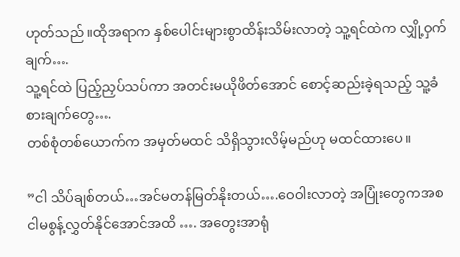ဟုတ်သည်။ထိုအရာက နှစ်ပေါင်းများစွာထိန်းသိမ်းလာတဲ့ သူ့ရင်ထဲက လျှို့ဝှက်ချက်….
သူ့ရင်ထဲ ပြည့်ညှပ်သပ်ကာ အတင်းမယိုဖိတ်အောင် စောင့်ဆည်းခဲ့ရသည့် သူ့ခံစားချက်တွေ….
တစ်စုံတစ်ယောက်က အမှတ်မထင် သိရှိသွားလိမ့်မည်ဟု မထင်ထားပေ။

”ငါ သိပ်ချစ်တယ်…အင်မတန်မြတ်နိုးတယ်….ဝေဝါးလာတဲ့ အပြုံးတွေကအစ ငါမစွန့်လွှတ်နိုင်အောင်အထိ …. အတွေးအာရုံ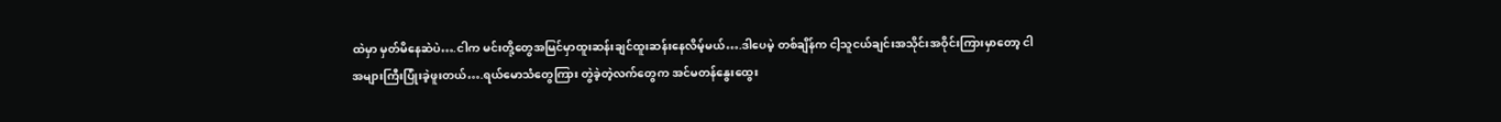ထဲမှာ မှတ်မိနေဆဲပဲ….ငါက မင်းတို့တွေအမြင်မှာထူးဆန်းချင်ထူးဆန်းနေလိမ့်မယ်….ဒါပေမဲ့ တစ်ချိန်က ငါ့သူငယ်ချင်းအသိုင်းအဝိုင်းကြားမှာတော့ ငါအများကြီးပြုံးခဲ့ဖူးတယ်….ရယ်မောသံတွေကြား တွဲခဲ့တဲ့လက်တွေက အင်မတန်နွေးထွေး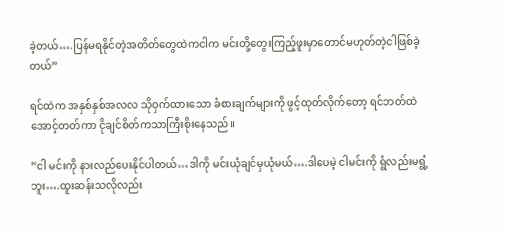ခဲ့တယ်….ပြန်မရနိုင်တဲ့အတိတ်တွေထဲကငါက မင်းတို့တွေးကြည့်ဖူးမှာတောင်မဟုတ်တဲ့ငါဖြစ်ခဲ့တယ်”

ရင်ထဲက အနှစ်နှစ်အလလ သိုဝှက်ထားသော ခံစားချက်များကို ဖွင့်ထုတ်လိုက်တော့ ရင်ဘတ်ထဲ အောင့်တတ်ကာ ငိုချင်စိတ်ကသာကြီးစိုးနေသည်။

”ငါ မင်းကို နားလည်ပေးနိုင်ပါတယ်…ဒါကို မင်းယုံချင်မှယုံမယ်….ဒါပေမဲ့ ငါမင်းကို ရွံလည်းမရွံ့ဘူး….ထူးဆန်းသလိုလည်း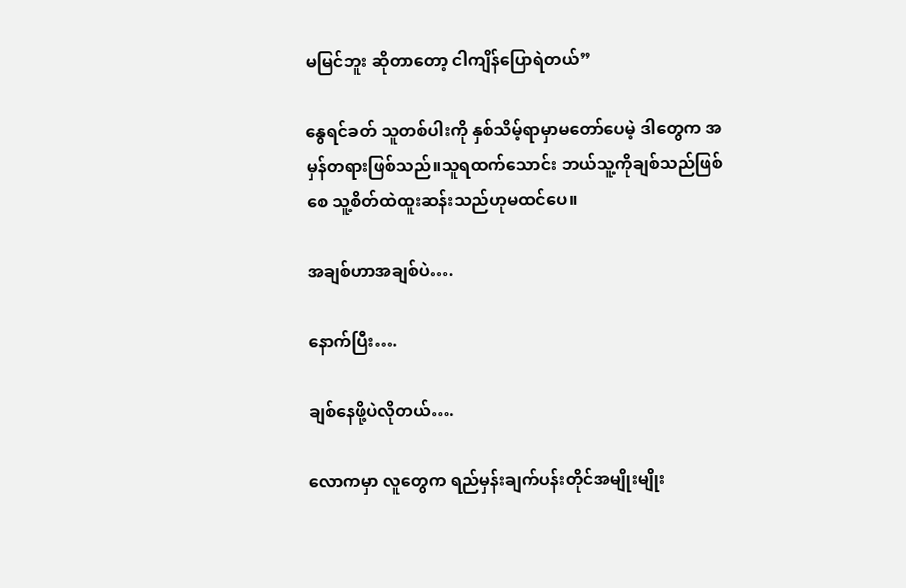မမြင်ဘူး ဆိုတာတော့ ငါကျိန်ပြောရဲတယ်”

နွေရင်ခတ် သူတစ်ပါးကို နှစ်သိမ့်ရာမှာမတော်ပေမဲ့ ဒါတွေက အမှန်တရားဖြစ်သည်။သူရထက်သောင်း ဘယ်သူ့ကိုချစ်သည်ဖြစ်စေ သူ့စိတ်ထဲထူးဆန်းသည်ဟုမထင်ပေ။

အချစ်ဟာအချစ်ပဲ….

နောက်ပြီး….

ချစ်နေဖို့ပဲလိုတယ်….

လောကမှာ လူတွေက ရည်မှန်းချက်ပန်းတိုင်အမျိုးမျိုး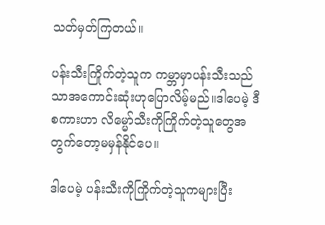သတ်မှတ်ကြတယ်။

ပန်းသီးကြိုက်တဲ့သူက ကမ္ဘာမှာပန်းသီးသည်သာအကောင်းဆုံးဟုပြောလိမ့်မည်။ဒါပေမဲ့ ဒီစကားဟာ လိမ္မော်သီးကိုကြိုက်တဲ့သူတွေအတွက်တော့မမှန်နိုင်ပေ။

ဒါပေမဲ့ ပန်းသီးကိုကြိုက်တဲ့သူကများပြီး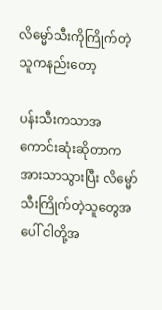လိမ္မော်သီးကိုကြိုက်တဲ့သူကနည်းတော့

ပန်းသီးကသာအကောင်းဆုံးဆိုတာက အားသာသွားပြီး လိမ္မော်သီးကြိုက်တဲ့သူတွေအပေါ် ငါတို့အ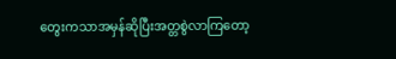တွေးကသာအမှန်ဆိုပြီးအတ္တစွဲလာကြတော့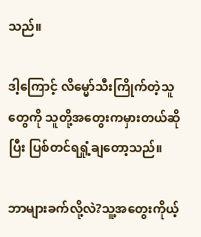သည်။

ဒါ့ကြောင့် လိမ္မော်သီးကြိုက်တဲ့သူတွေကို သူတို့အတွေးကမှားတယ်ဆိုပြီး ပြစ်တင်ရရှုံ့ချတော့သည်။

ဘာများခက်လို့လဲ?သူ့အတွေးကိုယ့်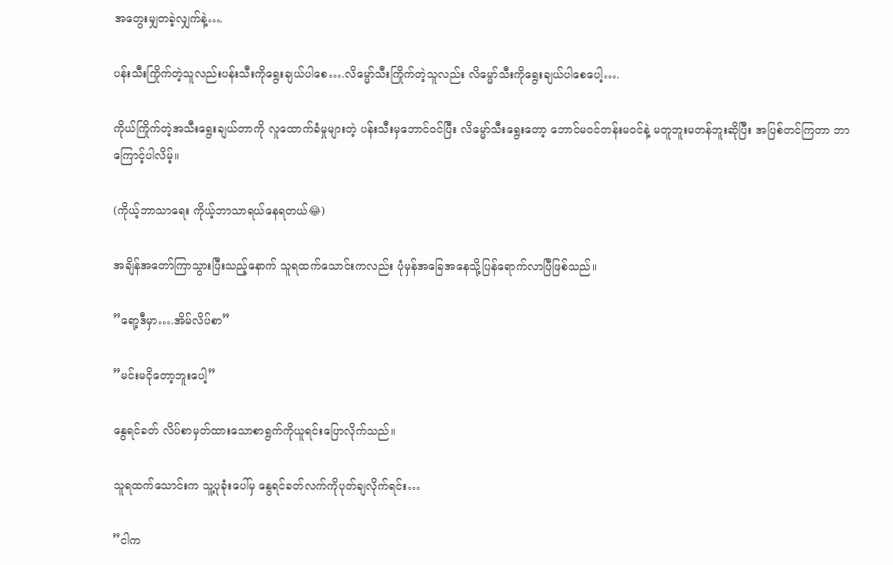အတွေးမျှတခဲ့လျှက်နဲ့….

ပန်းသီးကြိုက်တဲ့သူလည်းပန်းသီးကိုရွေးချယ်ပါစေ….လိမ္မော်သီးကြိုက်တဲ့သူလည်း လိမ္မော်သီးကိုရွေးချယ်ပါစေပေါ့….

ကိုယ်ကြိုက်တဲ့အသီးရွေးချယ်တာကို လူထောက်ခံမှုများတဲ့ ပန်းသီးမှဘောင်ဝင်ပြီး လိမ္မော်သီးရွေးတော့ ဘောင်မဝင်တန်းမဝင်နဲ့ မတူဘူးမတန်ဘူးဆိုပြီး အပြစ်တင်ကြတာ ဘာကြောင့်ပါလိမ့်။

(ကိုယ့်ဘာသာရေး ကိုယ့်ဘာသာရယ်နေရတယ်😂)

အချိန်အတော်ကြာသွားပြီးသည့်နောက် သူရထက်သောင်းကလည်း ပုံမှန်အခြေအနေသို့ပြန်ရောက်လာပြီဖြစ်သည်။

”ရော့ဒီမှာ….အိမ်လိပ်စာ”

”မင်းမငိုတော့ဘူးပေါ့”

နွေရင်ခတ် လိပ်စာမှတ်ထားသောစာရွက်ကိုယူရင်းပြောလိုက်သည်။

သူရထက်သောင်းက သူ့ပုခုံးပေါ်မှ နွေရင်ခတ်လက်ကိုပုတ်ချလိုက်ရင်း…

”ငါက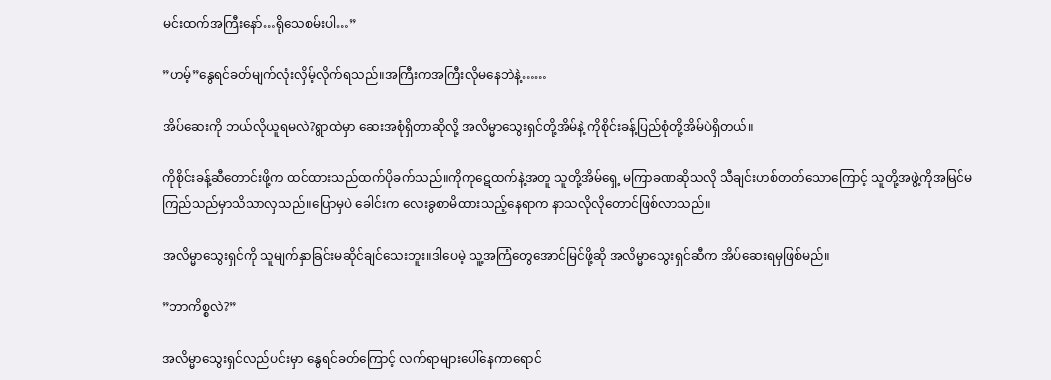မင်းထက်အကြီးနော်…ရိုသေစမ်းပါ…”

”ဟမ့်”နွေရင်ခတ်မျက်လုံးလှိမ့်လိုက်ရသည်။အကြီးကအကြီးလိုမနေဘဲနဲ့……

အိပ်ဆေးကို ဘယ်လိုယူရမလဲ?ရွာထဲမှာ ဆေးအစုံရှိတာဆိုလို့ အလိမ္မာသွေးရှင်တို့အိမ်နဲ့ ကိုစိုင်းခန့်ပြည်စုံတို့အိမ်ပဲရှိတယ်။

ကိုစိုင်းခန့်ဆီတောင်းဖို့က ထင်ထားသည်ထက်ပိုခက်သည်။ကိုကုဋေထက်နဲ့အတူ သူတို့အိမ်ရှေ့ မကြာခဏဆိုသလို သီချင်းဟစ်တတ်သောကြောင့် သူတို့အဖွဲ့ကိုအမြင်မကြည်သည်မှာသိသာလှသည်။ပြောမှပဲ ခေါင်းက လေးခွစာမိထားသည့်နေရာက နာသလိုလိုတောင်ဖြစ်လာသည်။

အလိမ္မာသွေးရှင်ကို သူမျက်နှာခြင်းမဆိုင်ချင်သေးဘူး။ဒါပေမဲ့ သူ့အကြံတွေအောင်မြင်ဖို့ဆို အလိမ္မာသွေးရှင်ဆီက အိပ်ဆေးရမှဖြစ်မည်။

”ဘာကိစ္စလဲ?”

အလိမ္မာသွေးရှင်လည်ပင်းမှာ နွေရင်ခတ်ကြောင့် လက်ရာများပေါ်နေကာရောင်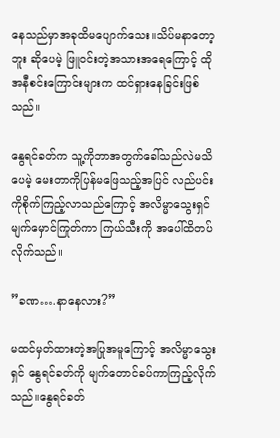နေသည်မှာအခုထိမပျောက်သေး။သိပ်မနာတော့ဘူး ဆိုပေမဲ့ ဖြူဝင်းတဲ့အသားအရေကြောင့် ထိုအနီစင်းကြောင်းများက ထင်ရှားနေခြင်းဖြစ်သည်။

နွေရင်ခတ်က သူ့ကိုဘာအတွက်ခေါ်သည်လဲမသိပေမဲ့ မေးတာကိုပြန်မဖြေသည့်အပြင် လည်ပင်းကိုစိုက်ကြည့်လာသည်ကြောင့် အလိမ္မာသွေးရှင် မျက်မှောင်ကြုတ်ကာ ကြယ်သီးကို အပေါ်ထိတပ်လိုက်သည်။

”ခဏ….နာနေလား?”

မထင်မှတ်ထားတဲ့အပြုအမူကြောင့် အလိမ္မာသွေးရှင် နွေရင်ခတ်ကို မျက်တောင်ခပ်ကာကြည့်လိုက်သည်။နွေရင်ခတ်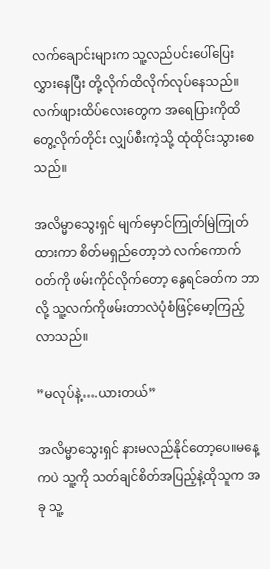လက်ချောင်းများက သူ့လည်ပင်းပေါ်ပြေးလွှားနေပြီး တို့လိုက်ထိလိုက်လုပ်နေသည်။လက်ဖျားထိပ်လေးတွေက အရေပြားကိုထိတွေ့လိုက်တိုင်း လျှပ်စီးကဲ့သို့ ထုံထိုင်းသွားစေသည်။

အလိမ္မာသွေးရှင် မျက်မှောင်ကြုတ်မြဲကြုတ်ထားကာ စိတ်မရှည်တော့ဘဲ လက်ကောက်ဝတ်ကို ဖမ်းကိုင်လိုက်တော့ နွေရင်ခတ်က ဘာလို့ သူ့လက်ကိုဖမ်းတာလဲပုံစံဖြင့်မော့ကြည့်လာသည်။

”မလုပ်နဲ့….ယားတယ်”

အလိမ္မာသွေးရှင် နားမလည်နိုင်တော့ပေ။မနေ့ကပဲ သူ့ကို သတ်ချင်စိတ်အပြည့်နဲ့ထိုသူက အခု သူ့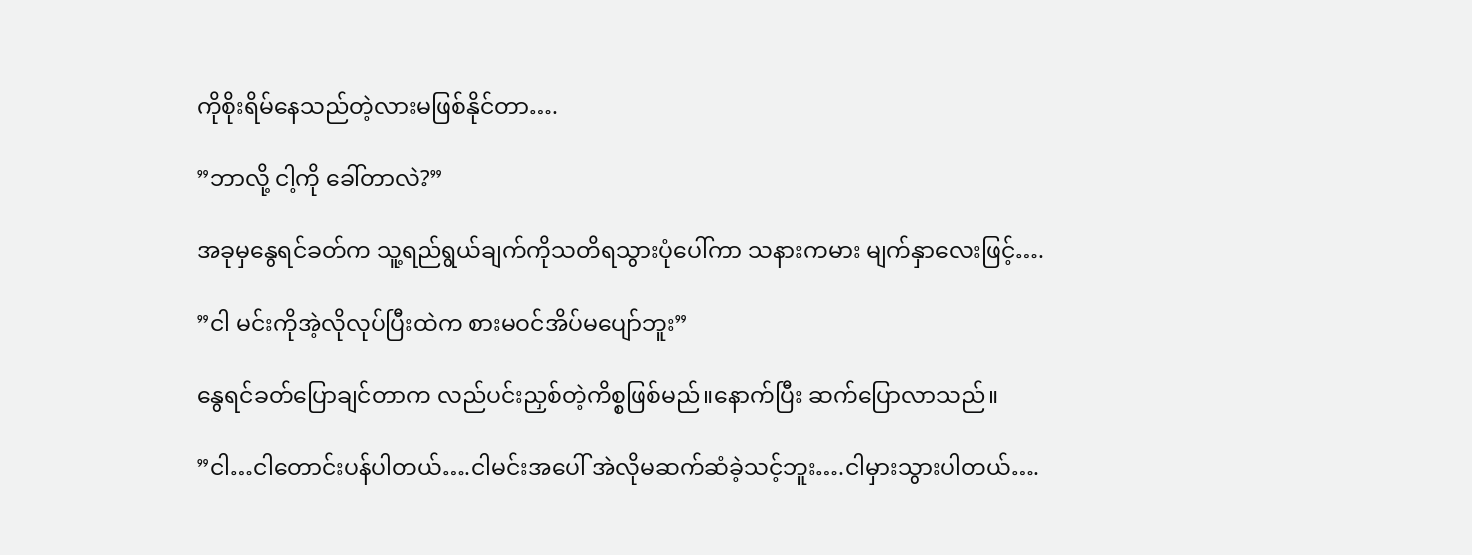ကိုစိုးရိမ်နေသည်တဲ့လားမဖြစ်နိုင်တာ….

”ဘာလို့ ငါ့ကို ခေါ်တာလဲ?”

အခုမှနွေရင်ခတ်က သူ့ရည်ရွယ်ချက်ကိုသတိရသွားပုံပေါ်ကာ သနားကမား မျက်နှာလေးဖြင့်….

”ငါ မင်းကိုအဲ့လိုလုပ်ပြီးထဲက စားမဝင်အိပ်မပျော်ဘူး”

နွေရင်ခတ်ပြောချင်တာက လည်ပင်းညှစ်တဲ့ကိစ္စဖြစ်မည်။နောက်ပြီး ဆက်ပြောလာသည်။

”ငါ…ငါတောင်းပန်ပါတယ်….ငါမင်းအပေါ် အဲလိုမဆက်ဆံခဲ့သင့်ဘူး….ငါမှားသွားပါတယ်….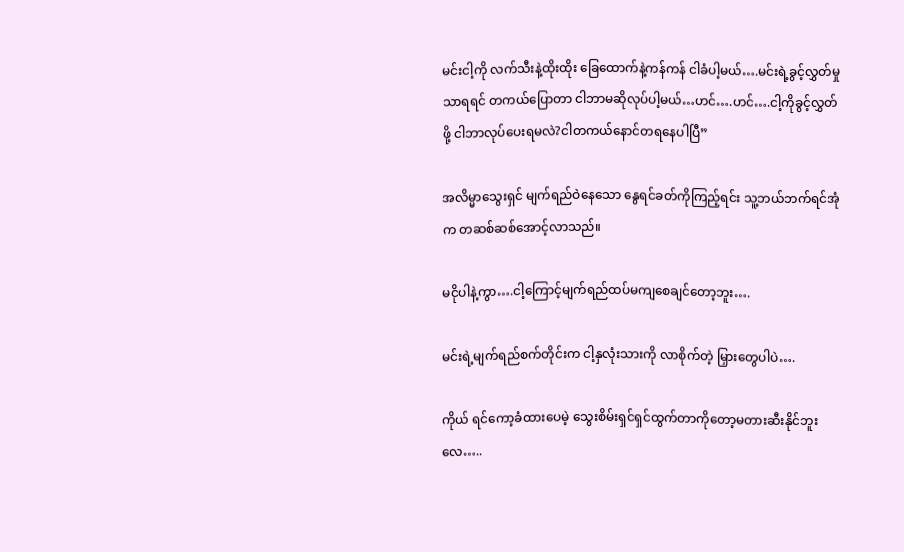မင်းငါ့ကို လက်သီးနဲ့ထိုးထိုး ခြေထောက်နဲ့ကန်ကန် ငါခံပါ့မယ်….မင်းရဲ့ခွင့်လွှတ်မှုသာရရင် တကယ်ပြောတာ ငါဘာမဆိုလုပ်ပါ့မယ်…ဟင်….ဟင်….ငါ့ကိုခွင့်လွှတ်ဖို့ ငါဘာလုပ်ပေးရမလဲ?ငါတကယ်နောင်တရနေပါပြီ”

အလိမ္မာသွေးရှင် မျက်ရည်ဝဲနေသော နွေရင်ခတ်ကိုကြည့်ရင်း သူ့ဘယ်ဘက်ရင်အုံက တဆစ်ဆစ်အောင့်လာသည်။

မငိုပါနဲ့ကွာ….ငါ့ကြောင့်မျက်ရည်ထပ်မကျစေချင်တော့ဘူး….

မင်းရဲ့မျက်ရည်စက်တိုင်းက ငါ့နှလုံးသားကို လာစိုက်တဲ့ မြှားတွေပါပဲ….

ကိုယ် ရင်ကော့ခံထားပေမဲ့ သွေးစိမ်းရှင်ရှင်ထွက်တာကိုတော့မတားဆီးနိုင်ဘူးလေ…..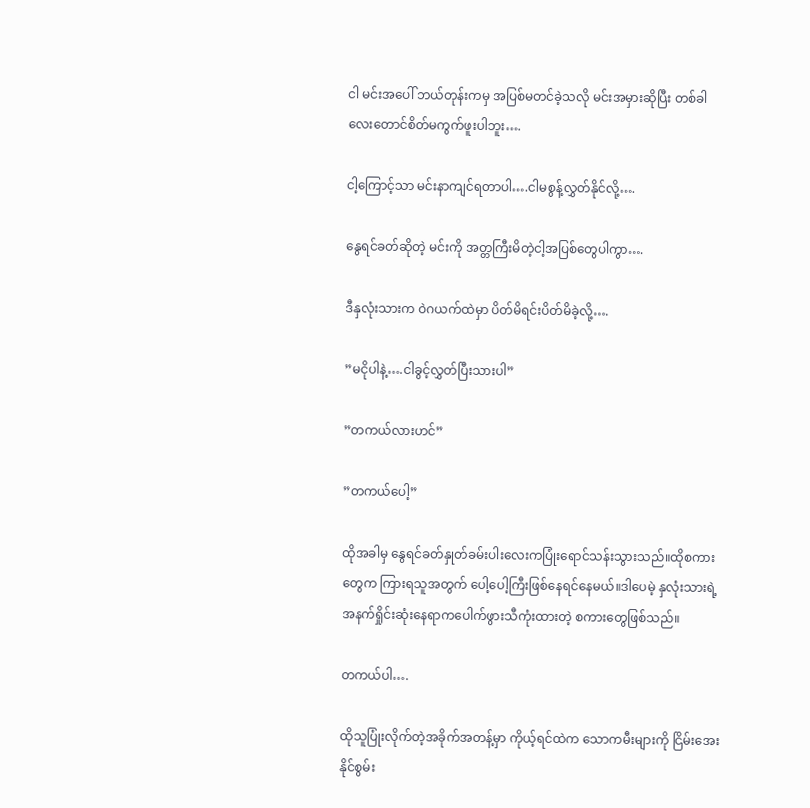ငါ မင်းအပေါ် ဘယ်တုန်းကမှ အပြစ်မတင်ခဲ့သလို မင်းအမှားဆိုပြီး တစ်ခါလေးတောင်စိတ်မကွက်ဖူးပါဘူး….

ငါ့ကြောင့်သာ မင်းနာကျင်ရတာပါ….ငါမစွန့်လွှတ်နိုင်လို့….

နွေရင်ခတ်ဆိုတဲ့ မင်းကို အတ္တကြီးမိတဲ့ငါ့အပြစ်တွေပါကွာ….

ဒီနှလုံးသားက ဝဲဂယက်ထဲမှာ ပိတ်မိရင်းပိတ်မိခဲ့လို့….

”မငိုပါနဲ့….ငါခွင့်လွှတ်ပြီးသားပါ”

”တကယ်လားဟင်”

”တကယ်ပေါ့”

ထိုအခါမှ နွေရင်ခတ်နှုတ်ခမ်းပါးလေးကပြုံးရောင်သန်းသွားသည်။ထိုစကားတွေက ကြားရသူအတွက် ပေါ့ပေါ့ကြီးဖြစ်နေရင်နေမယ်။ဒါပေမဲ့ နှလုံးသားရဲ့ အနက်ရှိုင်းဆုံးနေရာကပေါက်ဖွားသီကုံးထားတဲ့ စကားတွေဖြစ်သည်။

တကယ်ပါ….

ထိုသူပြုံးလိုက်တဲ့အခိုက်အတန့်မှာ ကိုယ့်ရင်ထဲက သောကမီးများကို ငြိမ်းအေးနိုင်စွမ်း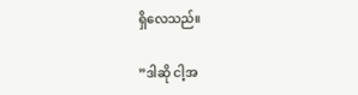ရှိလေသည်။

”ဒါဆို ငါ့အ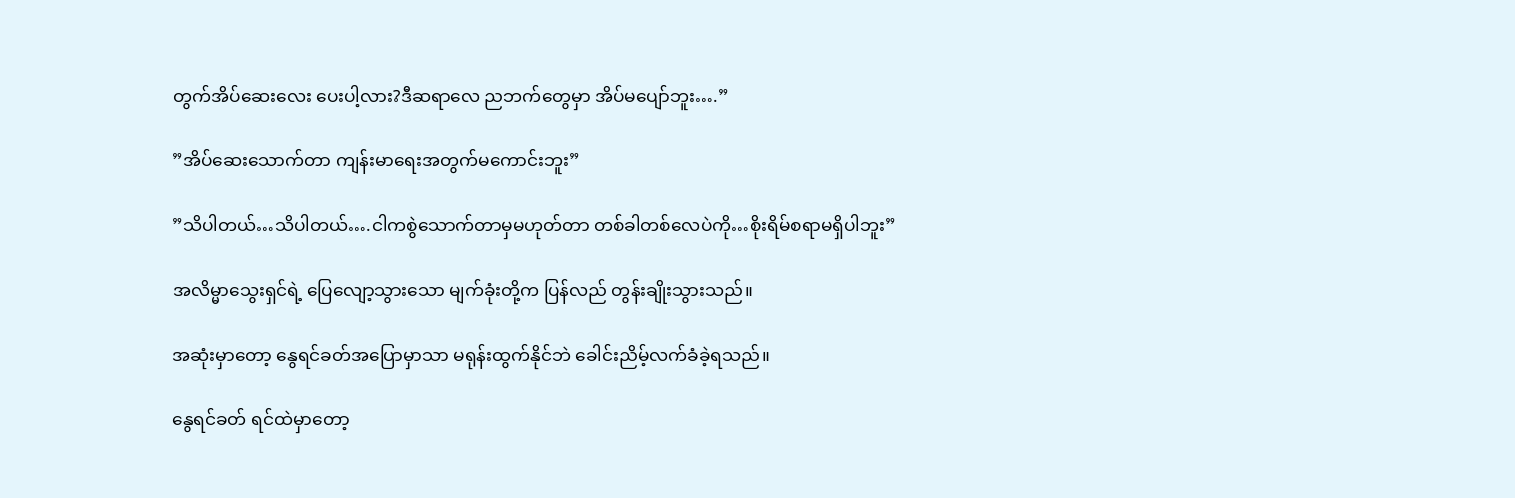တွက်အိပ်ဆေးလေး ပေးပါ့လား?ဒီဆရာလေ ညဘက်တွေမှာ အိပ်မပျော်ဘူး….”

”အိပ်ဆေးသောက်တာ ကျန်းမာရေးအတွက်မကောင်းဘူး”

”သိပါတယ်…သိပါတယ်….ငါကစွဲသောက်တာမှမဟုတ်တာ တစ်ခါတစ်လေပဲကို…စိုးရိမ်စရာမရှိပါဘူး”

အလိမ္မာသွေးရှင်ရဲ့ ပြေလျော့သွားသော မျက်ခုံးတို့က ပြန်လည် တွန်းချိုးသွားသည်။

အဆုံးမှာတော့ နွေရင်ခတ်အပြောမှာသာ မရုန်းထွက်နိုင်ဘဲ ခေါင်းညိမ့်လက်ခံခဲ့ရသည်။

နွေရင်ခတ် ရင်ထဲမှာတော့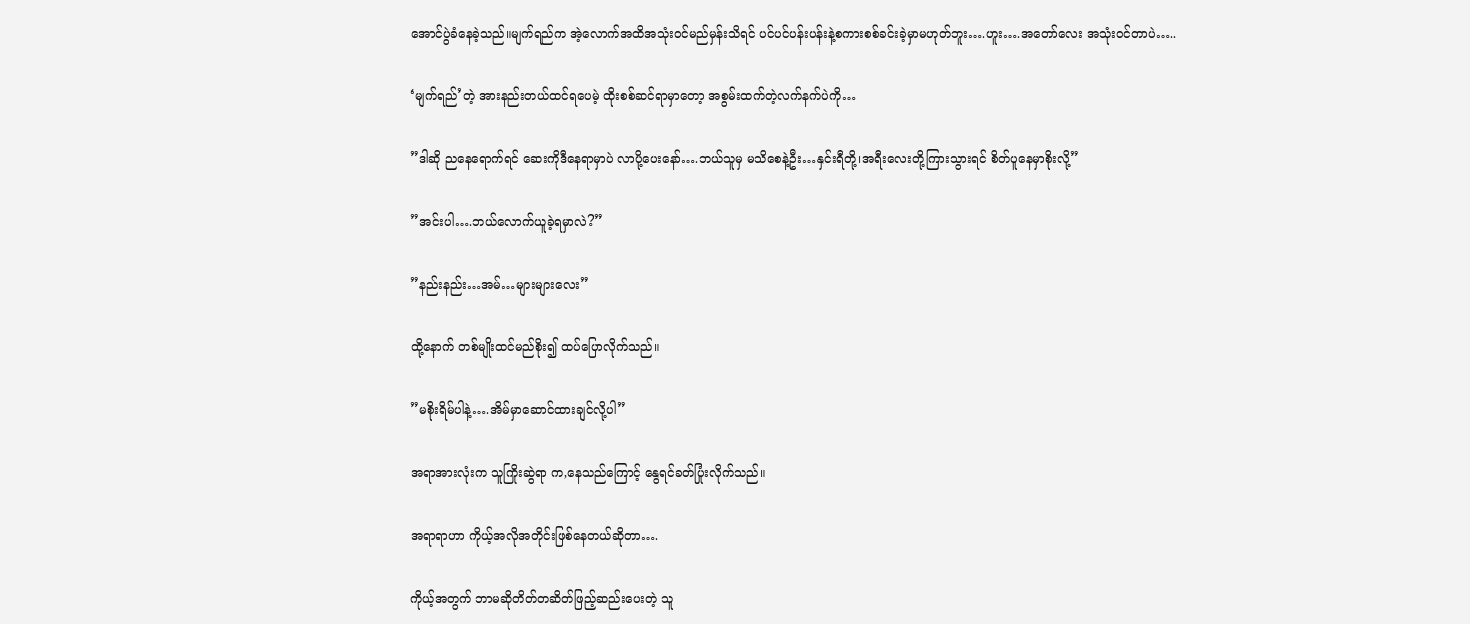အောင်ပွဲခံနေခဲ့သည်။မျက်ရည်က အဲ့လောက်အထိအသုံးဝင်မည်မှန်းသိရင် ပင်ပင်ပန်းပန်းနဲ့စကားစစ်ခင်းခဲ့မှာမဟုတ်ဘူး….ဟူး….အတော်လေး အသုံးဝင်တာပဲ…..

‘မျက်ရည်’တဲ့ အားနည်းတယ်ထင်ရပေမဲ့ ထိုးစစ်ဆင်ရာမှာတော့ အစွမ်းထက်တဲ့လက်နက်ပဲကို…

”ဒါဆို ညနေရောက်ရင် ဆေးကိုဒီနေရာမှာပဲ လာပို့ပေးနော်….ဘယ်သူမှ မသိစေနဲ့ဦး…နှင်းရီတို့၊အရီးလေးတို့ကြားသွားရင် စိတ်ပူနေမှာစိုးလို့”

”အင်းပါ….ဘယ်လောက်ယူခဲ့ရမှာလဲ?”

”နည်းနည်း…အမ်…များများလေး”

ထို့နောက် တစ်မျိုးထင်မည်စိုး၍ ထပ်ပြောလိုက်သည်။

”မစိုးရိမ်ပါနဲ့….အိမ်မှာဆောင်ထားချင်လို့ပါ”

အရာအားလုံးက သူကြိုးဆွဲရာ က,နေသည်ကြောင့် နွေရင်ခတ်ပြုံးလိုက်သည်။

အရာရာဟာ ကိုယ့်အလိုအတိုင်းဖြစ်နေတယ်ဆိုတာ….

ကိုယ့်အတွက် ဘာမဆိုတိတ်တဆိတ်ဖြည့်ဆည်းပေးတဲ့ သူ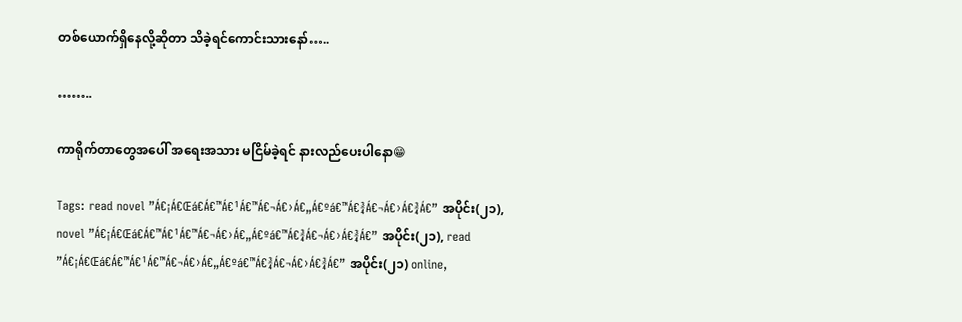တစ်ယောက်ရှိနေလို့ဆိုတာ သိခဲ့ရင်ကောင်းသားနော်…..

……..

ကာရိုက်တာတွေအပေါ် အရေးအသား မငြိမ်ခဲ့ရင် နားလည်ပေးပါနော😁

Tags: read novel ”Á€¡Á€Œá€Á€™Á€¹Á€™Á€¬Á€›Á€„Á€ºá€™Á€¾Á€¬Á€›Á€¾Á€” အပိုင်း(၂၁), novel ”Á€¡Á€Œá€Á€™Á€¹Á€™Á€¬Á€›Á€„Á€ºá€™Á€¾Á€¬Á€›Á€¾Á€” အပိုင်း(၂၁), read ”Á€¡Á€Œá€Á€™Á€¹Á€™Á€¬Á€›Á€„Á€ºá€™Á€¾Á€¬Á€›Á€¾Á€” အပိုင်း(၂၁) online,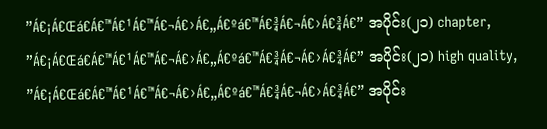”Á€¡Á€Œá€Á€™Á€¹Á€™Á€¬Á€›Á€„Á€ºá€™Á€¾Á€¬Á€›Á€¾Á€” အပိုင်း(၂၁) chapter, ”Á€¡Á€Œá€Á€™Á€¹Á€™Á€¬Á€›Á€„Á€ºá€™Á€¾Á€¬Á€›Á€¾Á€” အပိုင်း(၂၁) high quality, ”Á€¡Á€Œá€Á€™Á€¹Á€™Á€¬Á€›Á€„Á€ºá€™Á€¾Á€¬Á€›Á€¾Á€” အပိုင်း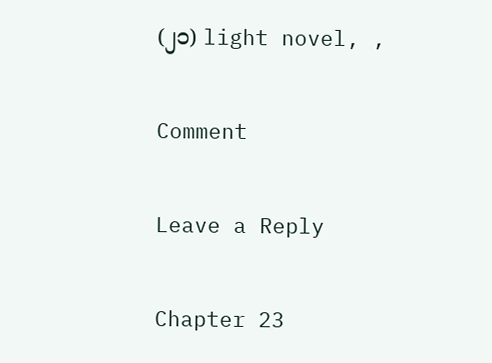(၂၁) light novel, ,

Comment

Leave a Reply

Chapter 23